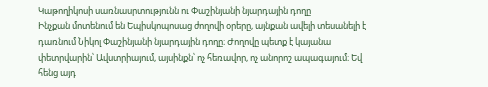Կաթողիկոսի սառնասրտությունն ու Փաշինյանի նյարդային դողը
Ինչքան մոտենում են Եպիսկոպոսաց ժողովի օրերը, այնքան ավելի տեսանելի է դառնում Նիկոլ Փաշինյանի նյարդային դողը։ Ժողովը պետք է կայանա փետրվարին՝ Ավստրիայում, այսինքն՝ ոչ հեռավոր, ոչ անորոշ ապագայում։ Եվ հենց այդ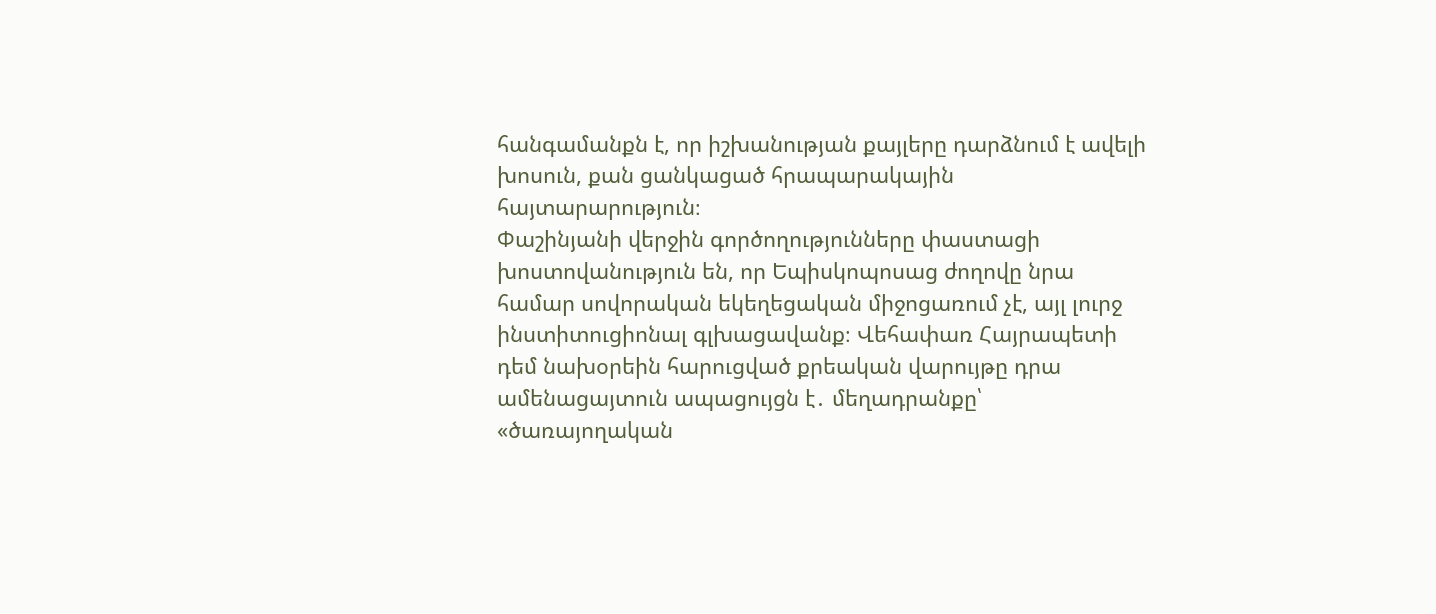հանգամանքն է, որ իշխանության քայլերը դարձնում է ավելի խոսուն, քան ցանկացած հրապարակային հայտարարություն։
Փաշինյանի վերջին գործողությունները փաստացի խոստովանություն են, որ Եպիսկոպոսաց ժողովը նրա համար սովորական եկեղեցական միջոցառում չէ, այլ լուրջ ինստիտուցիոնալ գլխացավանք։ Վեհափառ Հայրապետի դեմ նախօրեին հարուցված քրեական վարույթը դրա ամենացայտուն ապացույցն է․ մեղադրանքը՝ «ծառայողական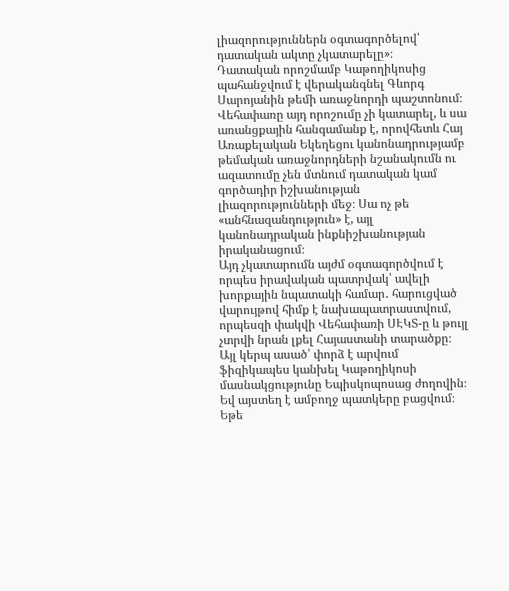լիազորություններն օգտագործելով՝ դատական ակտը չկատարելը»։
Դատական որոշմամբ Կաթողիկոսից պահանջվում է վերականգնել Գևորգ Սարոյանին թեմի առաջնորդի պաշտոնում։ Վեհափառը այդ որոշումը չի կատարել, և սա առանցքային հանգամանք է, որովհետև Հայ Առաքելական Եկեղեցու կանոնադրությամբ թեմական առաջնորդների նշանակումն ու ազատումը չեն մտնում դատական կամ գործադիր իշխանության լիազորությունների մեջ։ Սա ոչ թե «անհնազանդություն» է, այլ կանոնադրական ինքնիշխանության իրականացում։
Այդ չկատարումն այժմ օգտագործվում է որպես իրավական պատրվակ՝ ավելի խորքային նպատակի համար․ հարուցված վարույթով հիմք է նախապատրաստվում, որպեսզի փակվի Վեհափառի ՍԷԿՏ-ը և թույլ չտրվի նրան լքել Հայաստանի տարածքը։ Այլ կերպ ասած՝ փորձ է արվում ֆիզիկապես կանխել Կաթողիկոսի մասնակցությունը Եպիսկոպոսաց ժողովին։
Եվ այստեղ է ամբողջ պատկերը բացվում։
Եթե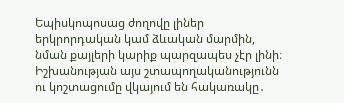Եպիսկոպոսաց ժողովը լիներ երկրորդական կամ ձևական մարմին, նման քայլերի կարիք պարզապես չէր լինի։ Իշխանության այս շտապողականությունն ու կոշտացումը վկայում են հակառակը․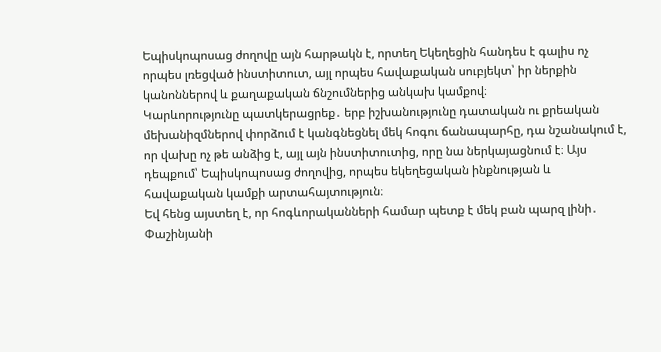Եպիսկոպոսաց ժողովը այն հարթակն է, որտեղ Եկեղեցին հանդես է գալիս ոչ որպես լռեցված ինստիտուտ, այլ որպես հավաքական սուբյեկտ՝ իր ներքին կանոններով և քաղաքական ճնշումներից անկախ կամքով։
Կարևորությունը պատկերացրեք․ երբ իշխանությունը դատական ու քրեական մեխանիզմներով փորձում է կանգնեցնել մեկ հոգու ճանապարհը, դա նշանակում է, որ վախը ոչ թե անձից է, այլ այն ինստիտուտից, որը նա ներկայացնում է։ Այս դեպքում՝ Եպիսկոպոսաց ժողովից, որպես եկեղեցական ինքնության և հավաքական կամքի արտահայտություն։
Եվ հենց այստեղ է, որ հոգևորականների համար պետք է մեկ բան պարզ լինի․
Փաշինյանի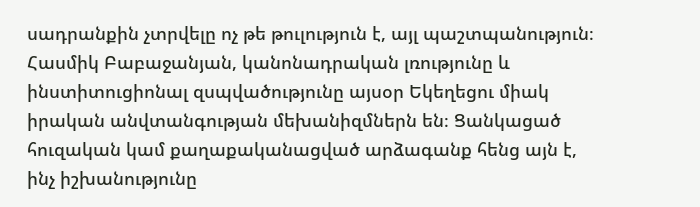սադրանքին չտրվելը ոչ թե թուլություն է, այլ պաշտպանություն։
Հասմիկ Բաբաջանյան, կանոնադրական լռությունը և ինստիտուցիոնալ զսպվածությունը այսօր Եկեղեցու միակ իրական անվտանգության մեխանիզմներն են։ Ցանկացած հուզական կամ քաղաքականացված արձագանք հենց այն է, ինչ իշխանությունը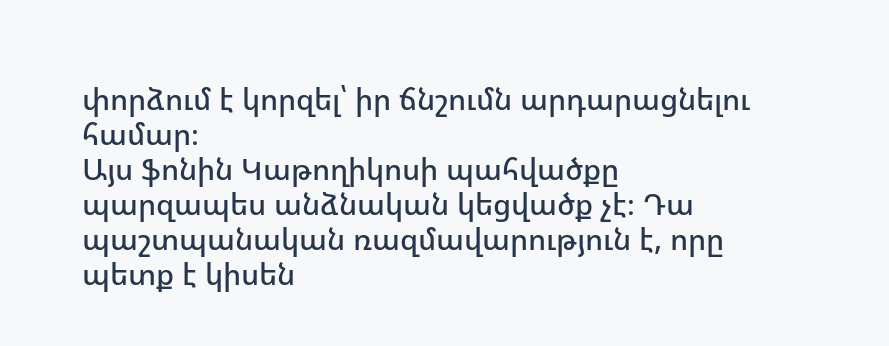փորձում է կորզել՝ իր ճնշումն արդարացնելու համար։
Այս ֆոնին Կաթողիկոսի պահվածքը պարզապես անձնական կեցվածք չէ։ Դա պաշտպանական ռազմավարություն է, որը պետք է կիսեն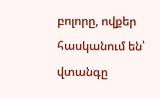բոլորը, ովքեր հասկանում են՝ վտանգը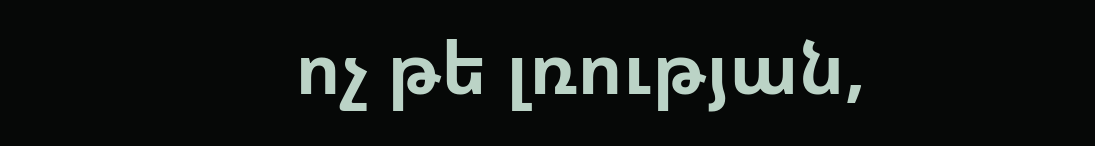ոչ թե լռության,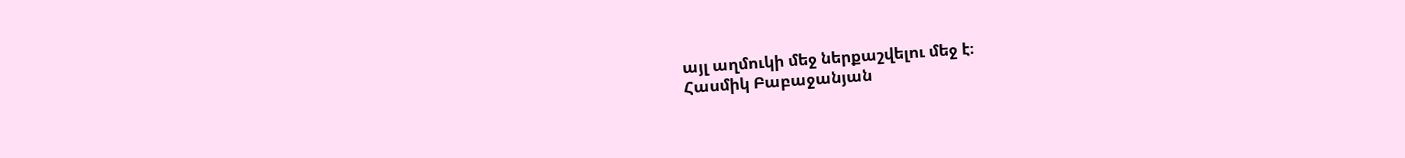այլ աղմուկի մեջ ներքաշվելու մեջ է։
Հասմիկ Բաբաջանյան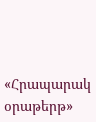«Հրապարակ օրաթերթ»